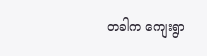တခါက ကျေးရွာ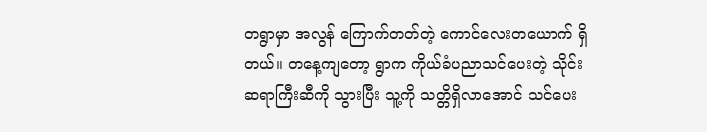တရွာမှာ အလွန် ကြောက်တတ်တဲ့ ကောင်လေးတယောက် ရှိတယ်။ တနေ့ကျတော့ ရွာက ကိုယ်ခံပညာသင်ပေးတဲ့ သိုင်းဆရာကြီးဆီကို သွားပြီး သူ့ကို သတ္တိရှိလာအောင် သင်ပေး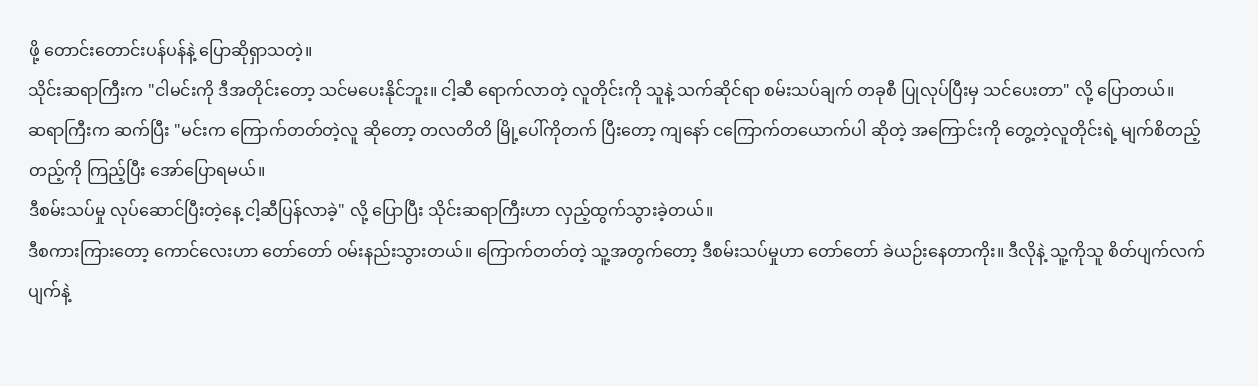ဖို့ တောင်းတောင်းပန်ပန်နဲ့ ပြောဆိုရှာသတဲ့။
သိုင်းဆရာကြီးက "ငါမင်းကို ဒီအတိုင်းတော့ သင်မပေးနိုင်ဘူး။ ငါ့ဆီ ရောက်လာတဲ့ လူတိုင်းကို သူနဲ့ သက်ဆိုင်ရာ စမ်းသပ်ချက် တခုစီ ပြုလုပ်ပြီးမှ သင်ပေးတာ" လို့ ပြောတယ်။
ဆရာကြီးက ဆက်ပြီး "မင်းက ကြောက်တတ်တဲ့လူ ဆိုတော့ တလတိတိ မြို့ပေါ်ကိုတက် ပြီးတော့ ကျနော် ငကြောက်တယောက်ပါ ဆိုတဲ့ အကြောင်းကို တွေ့တဲ့လူတိုင်းရဲ့ မျက်စိတည့်တည့်ကို ကြည့်ပြီး အော်ပြောရမယ်။
ဒီစမ်းသပ်မှု လုပ်ဆောင်ပြီးတဲ့နေ့ ငါ့ဆီပြန်လာခဲ့" လို့ ပြောပြီး သိုင်းဆရာကြီးဟာ လှည့်ထွက်သွားခဲ့တယ်။
ဒီစကားကြားတော့ ကောင်လေးဟာ တော်တော် ဝမ်းနည်းသွားတယ်။ ကြောက်တတ်တဲ့ သူ့အတွက်တော့ ဒီစမ်းသပ်မှုဟာ တော်တော် ခဲယဉ်းနေတာကိုး။ ဒီလိုနဲ့ သူ့ကိုသူ စိတ်ပျက်လက်ပျက်နဲ့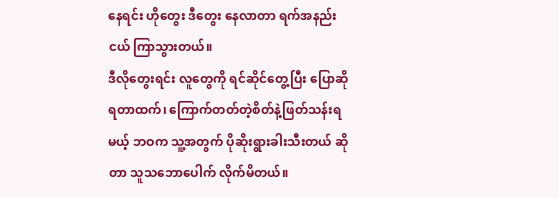နေရင်း ဟိုတွေး ဒီတွေး နေလာတာ ရက်အနည်းငယ် ကြာသွားတယ်။
ဒီလိုတွေးရင်း လူတွေကို ရင်ဆိုင်တွေ့ပြီး ပြောဆိုရတာထက်၊ ကြောက်တတ်တဲ့စိတ်နဲ့ဖြတ်သန်းရမယ့် ဘဝက သူ့အတွက် ပိုဆိုးရွားခါးသီးတယ် ဆိုတာ သူသဘောပေါက် လိုက်မိတယ်။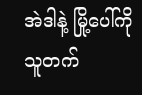အဲဒါနဲ့ မြို့ပေါ်ကို သူတက်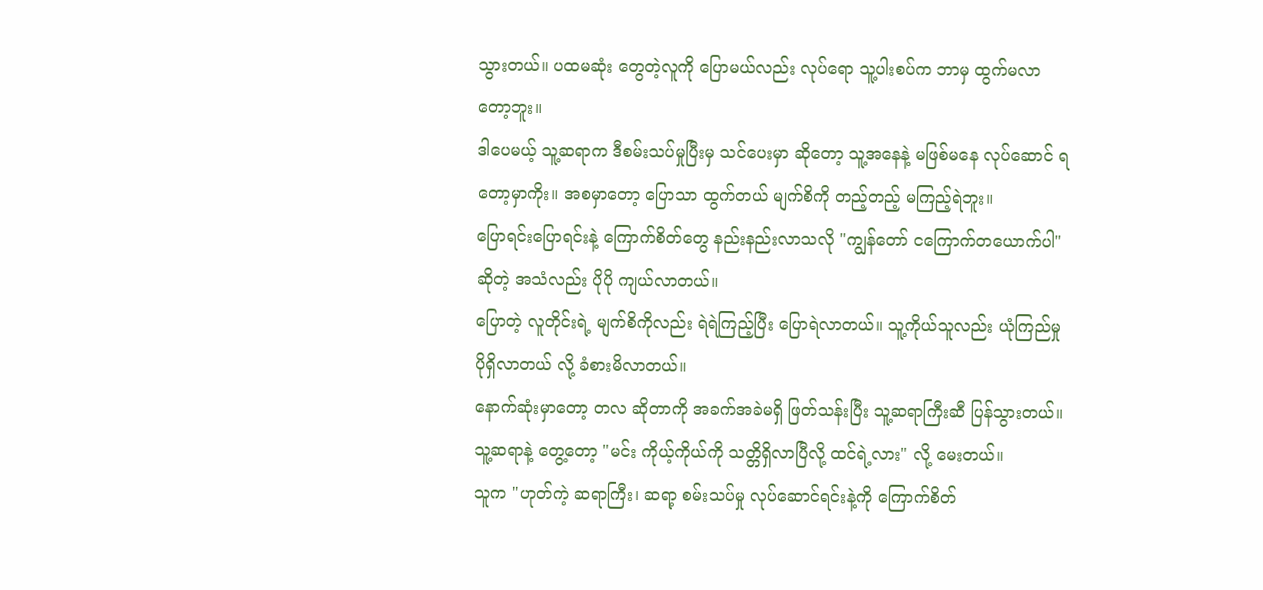သွားတယ်။ ပထမဆုံး တွေတဲ့လူကို ပြောမယ်လည်း လုပ်ရော သူ့ပါးစပ်က ဘာမှ ထွက်မလာတော့ဘူး။
ဒါပေမယ့် သူ့ဆရာက ဒီစမ်းသပ်မှုပြီးမှ သင်ပေးမှာ ဆိုတော့ သူ့အနေနဲ့ မဖြစ်မနေ လုပ်ဆောင် ရတော့မှာကိုး။ အစမှာတော့ ပြောသာ ထွက်တယ် မျက်စိကို တည့်တည့် မကြည့်ရဲဘူး။
ပြောရင်းပြောရင်းနဲ့ ကြောက်စိတ်တွေ နည်းနည်းလာသလို "ကျွန်တော် ငကြောက်တယောက်ပါ" ဆိုတဲ့ အသံလည်း ပိုပို ကျယ်လာတယ်။
ပြောတဲ့ လူတိုင်းရဲ့ မျက်စိကိုလည်း ရဲရဲကြည့်ပြီး ပြောရဲလာတယ်။ သူ့ကိုယ်သူလည်း ယုံကြည်မှုပိုရှိလာတယ် လို့ ခံစားမိလာတယ်။
နောက်ဆုံးမှာတော့ တလ ဆိုတာကို အခက်အခဲမရှိ ဖြတ်သန်းပြီး သူ့ဆရာကြီးဆီ ပြန်သွားတယ်။ သူ့ဆရာနဲ့ တွေ့တော့ "မင်း ကိုယ့်ကိုယ်ကို သတ္တိရှိလာပြီလို့ ထင်ရဲ့လား" လို့ မေးတယ်။
သူက "ဟုတ်ကဲ့ ဆရာကြီး၊ ဆရာ့ စမ်းသပ်မှု လုပ်ဆောင်ရင်းနဲ့ကို ကြောက်စိတ်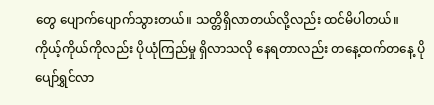တွေ ပျောက်ပျောက်သွားတယ်။ သတ္တိရှိလာတယ်လို့လည်း ထင်မိပါတယ်။
ကိုယ့်ကိုယ်ကိုလည်း ပိုယုံကြည်မှု ရှိလာသလို နေရတာလည်း တနေ့ထက်တနေ့ ပိုပျော်ရွှင်လာ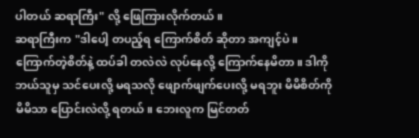ပါတယ် ဆရာကြီး" လို့ ဖြေကြားလိုက်တယ်။
ဆရာကြီးက "ဒါပေါ့ တပည့်ရ ကြောက်စိတ် ဆိုတာ အကျင့်ပဲ။ ကြောက်တဲ့စိတ်နဲ့ ထပ်ခါ တလဲလဲ လုပ်နေလို့ ကြောက်နေမိတာ။ ဒါကို ဘယ်သူမှ သင်ပေးလို့ မရသလို ဖျောက်ဖျက်ပေးလို့ မရဘူး မိမိစိတ်ကို မိမိသာ ပြောင်းလဲလို့ ရတယ်။ ဘေးလူက မြင်တတ်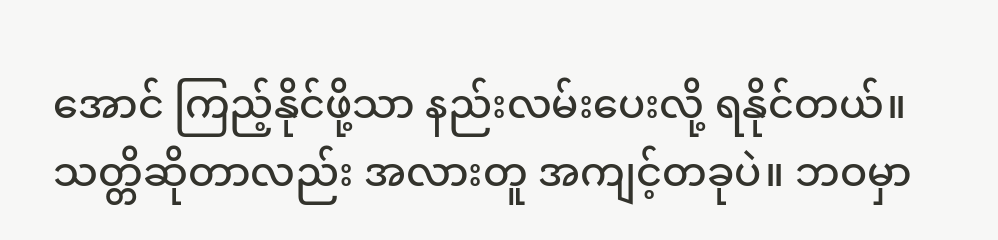အောင် ကြည့်နိုင်ဖို့သာ နည်းလမ်းပေးလို့ ရနိုင်တယ်။
သတ္တိဆိုတာလည်း အလားတူ အကျင့်တခုပဲ။ ဘဝမှာ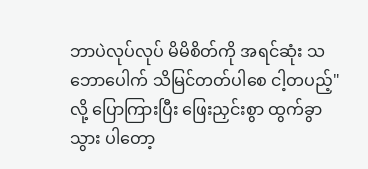ဘာပဲလုပ်လုပ် မိမိစိတ်ကို အရင်ဆုံး သဘောပေါက် သိမြင်တတ်ပါစေ ငါ့တပည့်" လို့ ပြောကြားပြီး ဖြေးညှင်းစွာ ထွက်ခွာသွား ပါတော့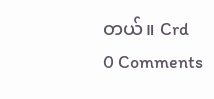တယ်။ Crd
0 Comments